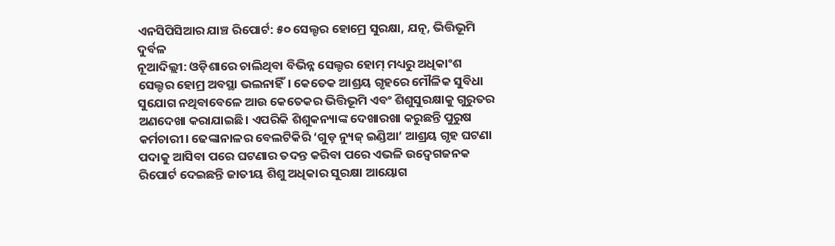ଏନସିପିସିଆର ଯାଞ୍ଚ ରିପୋର୍ଟ: ୫୦ ସେଲ୍ଟର ହୋମ୍ରେ ସୁରକ୍ଷା, ଯତ୍ନ, ଭିତ୍ତିଭୂମି ଦୁର୍ବଳ
ନୂଆଦିଲ୍ଲୀ: ଓଡ଼ିଶାରେ ଚାଲିଥିବା ବିଭିନ୍ନ ସେଲ୍ଟର ହୋମ୍ ମଧ୍ୟରୁ ଅଧିକାଂଶ ସେଲ୍ଟର ହୋମ୍ର ଅବସ୍ଥା ଭଲନାହିଁ। କେତେକ ଆଶ୍ରୟ ଗୃହରେ ମୌଳିକ ସୁବିଧା ସୁଯୋଗ ନଥିବାବେଳେ ଆଉ କେତେକର ଭିତ୍ତିଭୂମି ଏବଂ ଶିଶୁସୁରକ୍ଷାକୁ ଗୁରୁତର ଅଣଦେଖା କରାଯାଇଛି। ଏପରିକି ଶିଶୁକନ୍ୟାଙ୍କ ଦେଖାରଖା କରୁଛନ୍ତି ପୁରୁଷ କର୍ମଚାରୀ। ଢେଙ୍କାନାଳର ବେଲଟିକିରି ‘ଗୁଡ଼ ନ୍ୟୁଜ୍ ଇଣ୍ଡିଆ’ ଆଶ୍ରୟ ଗୃହ ଘଟଣା ପଦାକୁ ଆସିବା ପରେ ଘଟଣାର ତଦନ୍ତ କରିବା ପରେ ଏଭଳି ଉଦ୍ବେଗଜନକ ରିପୋର୍ଟ ଦେଇଛନ୍ତି ଜାତୀୟ ଶିଶୁ ଅଧିକାର ସୁରକ୍ଷା ଆୟୋଗ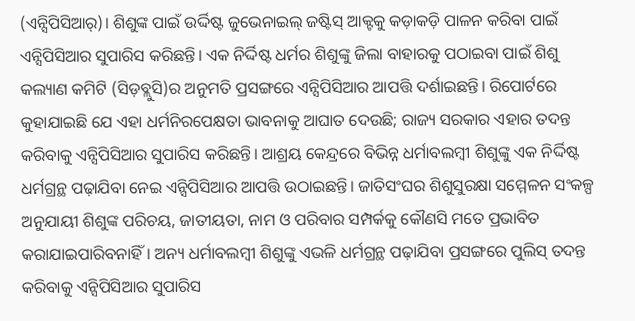(ଏନ୍ସିପିସିଆର୍)। ଶିଶୁଙ୍କ ପାଇଁ ଉର୍ଦ୍ଦିଷ୍ଟ ଜୁଭେନାଇଲ୍ ଜଷ୍ଟିସ୍ ଆକ୍ଟକୁ କଡ଼ାକଡ଼ି ପାଳନ କରିବା ପାଇଁ ଏନ୍ସିପିସିଆର ସୁପାରିସ କରିଛନ୍ତି। ଏକ ନିର୍ଦ୍ଦିଷ୍ଟ ଧର୍ମର ଶିଶୁଙ୍କୁ ଜିଲା ବାହାରକୁ ପଠାଇବା ପାଇଁ ଶିଶୁ କଲ୍ୟାଣ କମିଟି (ସିଡ଼ବ୍ଲୁସି)ର ଅନୁମତି ପ୍ରସଙ୍ଗରେ ଏନ୍ସିପିସିଆର ଆପତ୍ତି ଦର୍ଶାଇଛନ୍ତି। ରିପୋର୍ଟରେ କୁହାଯାଇଛି ଯେ ଏହା ଧର୍ମନିରପେକ୍ଷତା ଭାବନାକୁ ଆଘାତ ଦେଉଛି; ରାଜ୍ୟ ସରକାର ଏହାର ତଦନ୍ତ କରିବାକୁ ଏନ୍ସିପିସିଆର ସୁପାରିସ କରିଛନ୍ତି। ଆଶ୍ରୟ କେନ୍ଦ୍ରରେ ବିଭିନ୍ନ ଧର୍ମାବଲମ୍ବୀ ଶିଶୁଙ୍କୁ ଏକ ନିର୍ଦ୍ଦିଷ୍ଟ ଧର୍ମଗ୍ରନ୍ଥ ପଢ଼ାଯିବା ନେଇ ଏନ୍ସିପିସିଆର ଆପତ୍ତି ଉଠାଇଛନ୍ତି। ଜାତିସଂଘର ଶିଶୁସୁରକ୍ଷା ସମ୍ମେଳନ ସଂକଳ୍ପ ଅନୁଯାୟୀ ଶିଶୁଙ୍କ ପରିଚୟ, ଜାତୀୟତା, ନାମ ଓ ପରିବାର ସମ୍ପର୍କକୁ କୌଣସି ମତେ ପ୍ରଭାବିତ କରାଯାଇପାରିବନାହିଁ। ଅନ୍ୟ ଧର୍ମାବଲମ୍ବୀ ଶିଶୁଙ୍କୁ ଏଭଳି ଧର୍ମଗ୍ରନ୍ଥ ପଢ଼ାଯିବା ପ୍ରସଙ୍ଗରେ ପୁଲିସ୍ ତଦନ୍ତ କରିବାକୁ ଏନ୍ସିପିସିଆର ସୁପାରିସ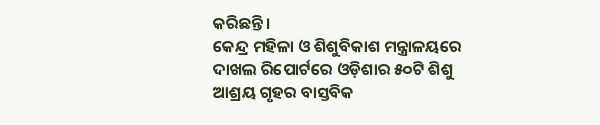କରିଛନ୍ତି।
କେନ୍ଦ୍ର ମହିଳା ଓ ଶିଶୁବିକାଶ ମନ୍ତ୍ରାଳୟରେ ଦାଖଲ ରିପୋର୍ଟରେ ଓଡ଼ିଶାର ୫୦ଟି ଶିଶୁ ଆଶ୍ରୟ ଗୃହର ବାସ୍ତବିକ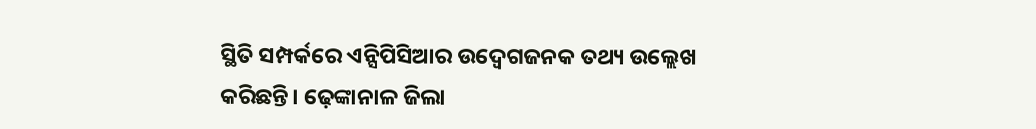ସ୍ଥିତି ସମ୍ପର୍କରେ ଏନ୍ସିପିସିଆର ଉଦ୍ବେଗଜନକ ତଥ୍ୟ ଉଲ୍ଲେଖ କରିଛନ୍ତି। ଢ଼େଙ୍କାନାଳ ଜିଲା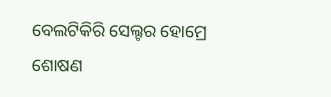ବେଲଟିକିରି ସେଲ୍ଟର ହୋମ୍ରେ ଶୋଷଣ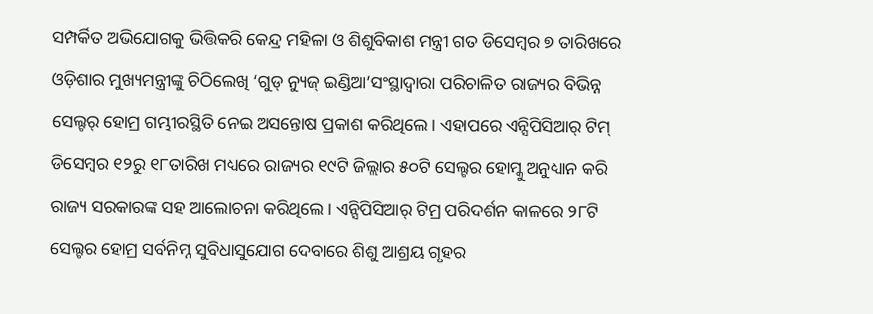ସମ୍ପର୍କିତ ଅଭିଯୋଗକୁ ଭିତ୍ତିକରି କେନ୍ଦ୍ର ମହିଳା ଓ ଶିଶୁବିକାଶ ମନ୍ତ୍ରୀ ଗତ ଡିସେମ୍ବର ୭ ତାରିଖରେ ଓଡ଼ିଶାର ମୁଖ୍ୟମନ୍ତ୍ରୀଙ୍କୁ ଚିଠିଲେଖି ‘ଗୁଡ୍ ନ୍ୟୁଜ୍ ଇଣ୍ଡିଆ’ସଂସ୍ଥାଦ୍ୱାରା ପରିଚାଳିତ ରାଜ୍ୟର ବିଭିନ୍ନ ସେଲ୍ଟର୍ ହୋମ୍ର ଗମ୍ଭୀରସ୍ଥିତି ନେଇ ଅସନ୍ତୋଷ ପ୍ରକାଶ କରିଥିଲେ। ଏହାପରେ ଏନ୍ସିପିସିଆର୍ ଟିମ୍ ଡିସେମ୍ବର ୧୨ରୁ ୧୮ତାରିଖ ମଧ୍ୟରେ ରାଜ୍ୟର ୧୯ଟି ଜିଲ୍ଲାର ୫୦ଟି ସେଲ୍ଟର ହୋମ୍କୁ ଅନୁଧ୍ୟାନ କରି ରାଜ୍ୟ ସରକାରଙ୍କ ସହ ଆଲୋଚନା କରିଥିଲେ। ଏନ୍ସିପିସିଆର୍ ଟିମ୍ର ପରିଦର୍ଶନ କାଳରେ ୨୮ଟି ସେଲ୍ଟର ହୋମ୍ର ସର୍ବନିମ୍ନ ସୁବିଧାସୁଯୋଗ ଦେବାରେ ଶିଶୁ ଆଶ୍ରୟ ଗୃହର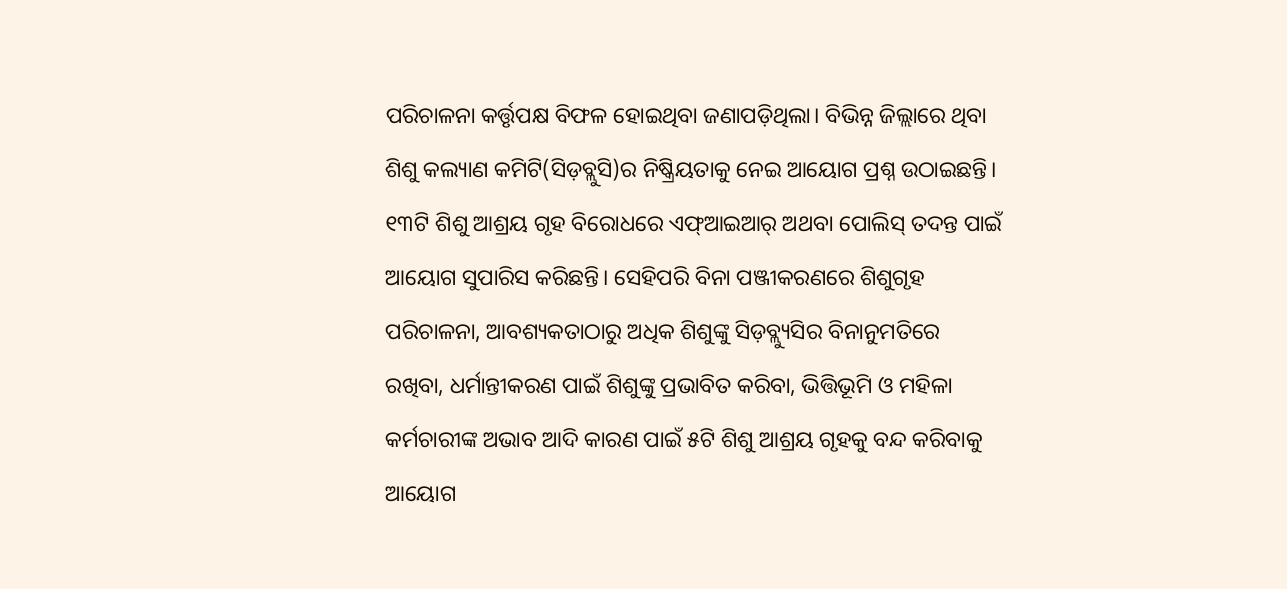ପରିଚାଳନା କର୍ତ୍ତୃପକ୍ଷ ବିଫଳ ହୋଇଥିବା ଜଣାପଡ଼ିଥିଲା। ବିଭିନ୍ନ ଜିଲ୍ଲାରେ ଥିବା ଶିଶୁ କଲ୍ୟାଣ କମିଟି(ସିଡ଼ବ୍ଲୁସି)ର ନିଷ୍କ୍ରିୟତାକୁ ନେଇ ଆୟୋଗ ପ୍ରଶ୍ନ ଉଠାଇଛନ୍ତି। ୧୩ଟି ଶିଶୁ ଆଶ୍ରୟ ଗୃହ ବିରୋଧରେ ଏଫ୍ଆଇଆର୍ ଅଥବା ପୋଲିସ୍ ତଦନ୍ତ ପାଇଁ ଆୟୋଗ ସୁପାରିସ କରିଛନ୍ତି। ସେହିପରି ବିନା ପଞ୍ଜୀକରଣରେ ଶିଶୁଗୃହ ପରିଚାଳନା, ଆବଶ୍ୟକତାଠାରୁ ଅଧିକ ଶିଶୁଙ୍କୁ ସିଡ଼ବ୍ଲ୍ୟୁସିର ବିନାନୁମତିରେ ରଖିବା, ଧର୍ମାନ୍ତୀକରଣ ପାଇଁ ଶିଶୁଙ୍କୁ ପ୍ରଭାବିତ କରିବା, ଭିତ୍ତିଭୂମି ଓ ମହିଳା କର୍ମଚାରୀଙ୍କ ଅଭାବ ଆଦି କାରଣ ପାଇଁ ୫ଟି ଶିଶୁ ଆଶ୍ରୟ ଗୃହକୁ ବନ୍ଦ କରିବାକୁ ଆୟୋଗ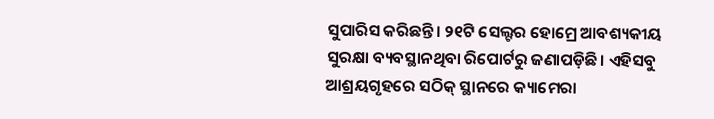ସୁପାରିସ କରିଛନ୍ତି। ୨୧ଟି ସେଲ୍ଟର ହୋମ୍ରେ ଆବଶ୍ୟକୀୟ ସୁରକ୍ଷା ବ୍ୟବସ୍ଥାନଥିବା ରିପୋର୍ଟରୁ ଜଣାପଡ଼ିଛି। ଏହିସବୁ ଆଶ୍ରୟଗୃହରେ ସଠିକ୍ ସ୍ଥାନରେ କ୍ୟାମେରା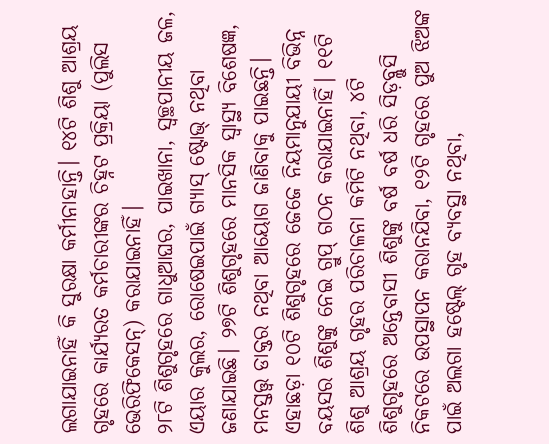ଲଗାଯାଇନାହିଁ କି ସୁରକ୍ଷା କର୍ମୀନାହାନ୍ତି। ୧୪ଟି ଶିଶୁ ଆଶ୍ରୟ ଗୃହରେ କାର୍ଯ୍ୟରତ କର୍ମଚାରୀଙ୍କର ଚିହ୍ନଟ ପ୍ରକ୍ରିୟା (ପୁଲିସ ଭେରିଫିକେସନ୍) କରାଯାଇନାହିଁ।
୨୮ଟି ଶିଶୁଗୃହରେ ଗାଧୁଆଘର, ପାଇଖାନା, ସ୍ୱଚ୍ଛପାନୀୟ ଜଳ, ଏୟାର କୁଲର, ରୋଷେଇପାଇଁ ଗ୍ୟାସ୍ ଷ୍ଟୋଭ୍ ନଥିବା ଜଣାଯାଇଛି। ୨୭ଟି ଶିଶୁଗୃହରେ ମାନସିକ ସ୍ବାସ୍ଥ୍ୟ ବିଶେଷଜ୍ଞ, ମନସ୍ତତ୍ତ୍ବ ଡାକ୍ତର ନଥିବା ଆୟୋଗ ଜାଣିବାକୁ ପାଇଛନ୍ତି। ଏହାଛଡ଼ା ୧୦ଟି ଶିଶୁଗୃହରେ ଜେଜେ ନିୟମାନୁଯାୟୀ ବିଭିନ୍ନ ବୟସର ଶିଶୁଙ୍କୁ ନେଇ ଗ୍ରୁପ୍ ଗଠନ କରାଯାଇନାହିଁ। ୧୧ଟି ଶିଶୁ ଆଶ୍ରୟ ଗୃହର ପରିଚାଳନା କମିଟି ନଥିବା, ୪ଟି ଶିଶୁଗୃହରେ ଅନ୍ତେବାସୀ ଶିଶୁଙ୍କୁ ବର୍ଷ ବର୍ଷ ଧରି ସିଡ଼ବ୍ଲୁସି ନିକଟରେ ଉପସ୍ଥାପନ କରାନଯିବା, ୧୨ଟି ଗୃହରେ ପୁଅ ଝିଅଙ୍କ ପାଇଁ ଅଲଗା ହଷ୍ଟେଲ୍ ଗୃହ ବ୍ୟବସ୍ଥା ନଥିବା,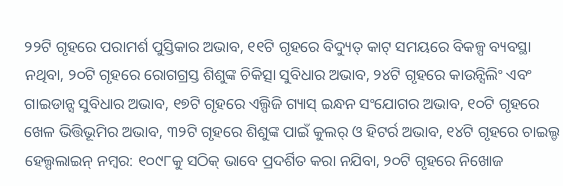୨୨ଟି ଗୃହରେ ପରାମର୍ଶ ପୁସ୍ତିକାର ଅଭାବ, ୧୧ଟି ଗୃହରେ ବିଦ୍ୟୁତ୍ କାଟ୍ ସମୟରେ ବିକଳ୍ପ ବ୍ୟବସ୍ଥା ନଥିବା, ୨୦ଟି ଗୃହରେ ରୋଗଗ୍ରସ୍ତ ଶିଶୁଙ୍କ ଚିକିତ୍ସା ସୁବିଧାର ଅଭାବ, ୨୪ଟି ଗୃହରେ କାଉନ୍ସିଲିଂ ଏବଂ ଗାଇଡାନ୍ସ ସୁବିଧାର ଅଭାବ, ୧୭ଟି ଗୃହରେ ଏଲ୍ପିଜି ଗ୍ୟାସ୍ ଇନ୍ଧନ ସଂଯୋଗର ଅଭାବ, ୧୦ଟି ଗୃହରେ ଖେଳ ଭିତ୍ତିଭୂମିର ଅଭାବ, ୩୨ଟି ଗୃହରେ ଶିଶୁଙ୍କ ପାଇଁ କୁଲର୍ ଓ ହିଟର୍ର ଅଭାବ, ୧୪ଟି ଗୃହରେ ଚାଇଲ୍ଡ ହେଲ୍ପଲାଇନ୍ ନମ୍ବର: ୧୦୯୮କୁ ସଠିକ୍ ଭାବେ ପ୍ରଦର୍ଶିତ କରା ନଯିବା, ୨୦ଟି ଗୃହରେ ନିଖୋଜ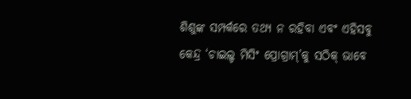ଶିଶୁଙ୍କ ସମ୍ପର୍କରେ ତଥ୍ୟ ନ ରହିବା ଏବଂ ଏହିସବୁ କେନ୍ଦ୍ର ‘ଚାଇଲ୍ଡ ମିସିଂ ପ୍ରୋଗ୍ରାମ୍’କୁ ସଠିକ୍ ଭାବେ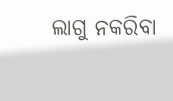ଲାଗୁ ନକରିବା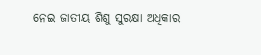ନେଇ ଜାତୀୟ ଶିଶୁ ସୁରକ୍ଷା ଅଧିକାର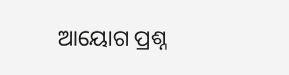ଆୟୋଗ ପ୍ରଶ୍ନ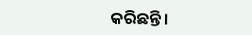କରିଛନ୍ତି।